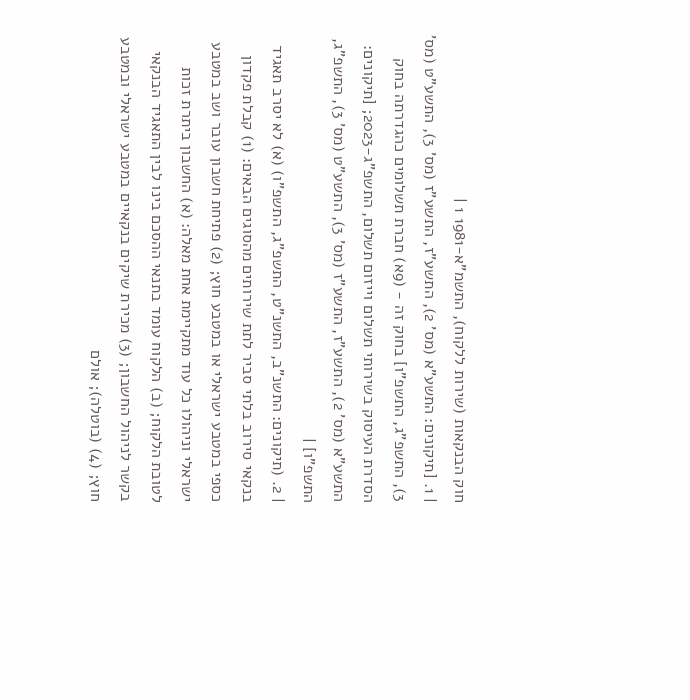חוק הבנקאות (שירות ללקוח), התשמ"א-1981 1 |
| 1. [תיקונים: התשע"א (מס' 2), התשע"ז, התשע"ז (מס' 3), התשע"ט (מס' 3), התשפ"ג, התשפ"ו] בחוק זה - (9א) חברת תשלומים כהגדרתה בחוק הסדרת העיסוק בשירותי תשלום וייזום תשלום, התשפ"ג-2023; [תיקונים: התשע"א (מס' 2), התשע"ז, התשע"ז (מס' 3), התשע"ט (מס' 3), התשפ"ג, התשפ"ו] |
| 2. (תיקונים: התשנ"ב, התשנ"ט, התשפ"ג, התשפ"ו) (א) לא יסרב תאגיד בנקאי סירוב בלתי סביר לתת שירותים מהסוגים הבאים: (1) קבלת פקדון כספי במטבע ישראלי או במטבע חוץ; (2) פתיחת חשבון עובר ושב במטבע ישראלי וניהולו כל עוד מתקיימת אחת מאלה: (א) החשבון ביתרת זכות לטובת הלקוח; (ב) הלקוח עומד בתנאי ההסכם בינו לבין התאגיד הבנקאי בקשר לניהול החשבון; (3) מכירת שיקים בנקאיים במטבע ישראלי ובמטבע חוץ; (4) (בוטלה); אולם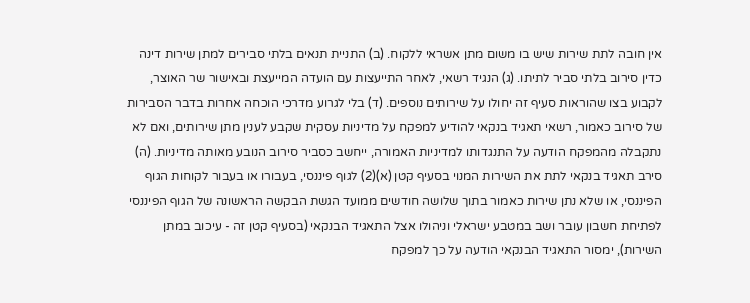אין חובה לתת שירות שיש בו משום מתן אשראי ללקוח. (ב) התניית תנאים בלתי סבירים למתן שירות דינה כדין סירוב בלתי סביר לתיתו. (ג) הנגיד רשאי, לאחר התייעצות עם הועדה המייעצת ובאישור שר האוצר, לקבוע בצו שהוראות סעיף זה יחולו על שירותים נוספים. (ד) בלי לגרוע מדרכי הוכחה אחרות בדבר הסבירות של סירוב כאמור, רשאי תאגיד בנקאי להודיע למפקח על מדיניות עסקית שקבע לענין מתן שירותים, ואם לא נתקבלה מהמפקח הודעה על התנגדותו למדיניות האמורה, ייחשב כסביר סירוב הנובע מאותה מדיניות. (ה) סירב תאגיד בנקאי לתת את השירות המנוי בסעיף קטן (א)(2) לגוף פיננסי, בעבורו או בעבור לקוחות הגוף הפיננסי, או שלא נתן שירות כאמור בתוך שלושה חודשים ממועד הגשת הבקשה הראשונה של הגוף הפיננסי לפתיחת חשבון עובר ושב במטבע ישראלי וניהולו אצל התאגיד הבנקאי (בסעיף קטן זה - עיכוב במתן השירות), ימסור התאגיד הבנקאי הודעה על כך למפקח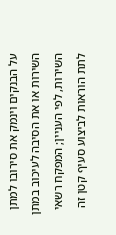על הבנקים וינמק את סירובו למתן השירות או את הסיבה לעיכוב במתן השירות, לפי העניין; המפקח רשאי לתת הוראות לביצוע סעיף קטן זה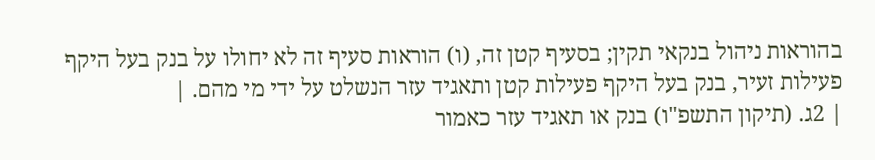בהוראות ניהול בנקאי תקין; בסעיף קטן זה, (ו) הוראות סעיף זה לא יחולו על בנק בעל היקף פעילות זעיר, בנק בעל היקף פעילות קטן ותאגיד עזר הנשלט על ידי מי מהם. |
| 2ג. (תיקון התשפ"ו) בנק או תאגיד עזר כאמור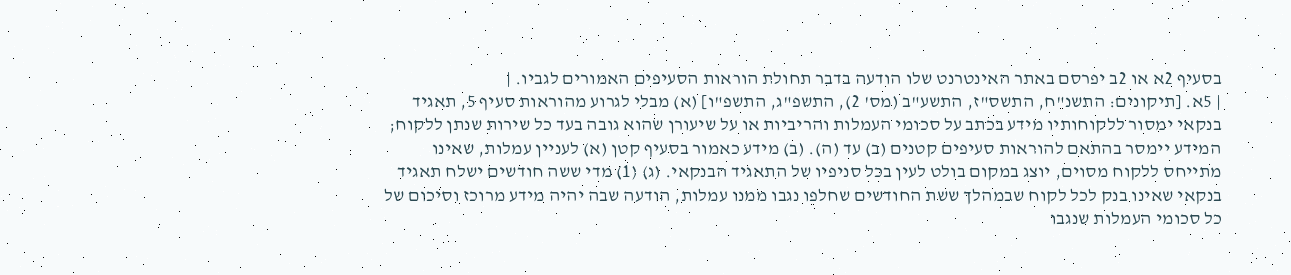בסעיף 2א או 2ב יפרסם באתר האינטרנט שלו הודעה בדבר תחולת הוראות הסעיפים האמורים לגביו. |
| 5א. [תיקונים: התשנ"ח, התשס"ז, התשע"ב (מס' 2), התשפ"ג, התשפ"ו] (א) מבלי לגרוע מהוראות סעיף 5, תאגיד בנקאי ימסור ללקוחותיו מידע בכתב על סכומי העמלות והריביות או על שיעורן שהוא גובה בעד כל שירות שנתן ללקוח; המידע יימסר בהתאם להוראות סעיפים קטנים (ב) עד (ה). (ב) מידע כאמור בסעיף קטן (א) לעניין עמלות, שאינו מתייחס ללקוח מסוים, יוצג במקום בולט לעין בכל סניפיו של התאגיד הבנקאי. (ג) (1) מדי ששה חודשים ישלח תאגיד בנקאי שאינו בנק לכל לקוח שבמהלך ששת החודשים שחלפו נגבו ממנו עמלות, הודעה שבה יהיה מידע מרוכז וסיכום של כל סכומי העמלות שנגבו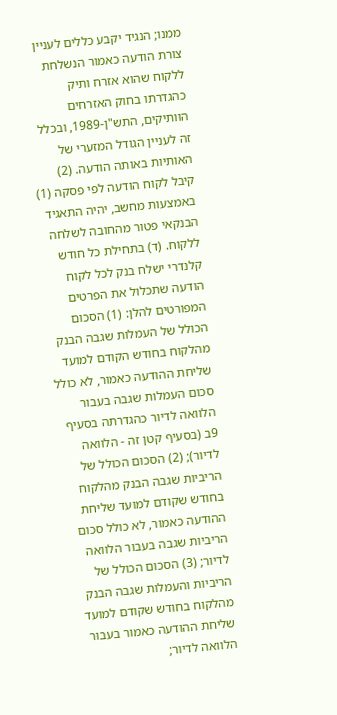ממנו; הנגיד יקבע כללים לעניין צורת הודעה כאמור הנשלחת ללקוח שהוא אזרח ותיק כהגדרתו בחוק האזרחים הוותיקים, התש"ן-1989, ובכלל זה לעניין הגודל המזערי של האותיות באותה הודעה. (2) קיבל לקוח הודעה לפי פסקה (1) באמצעות מחשב, יהיה התאגיד הבנקאי פטור מהחובה לשלחה ללקוח. (ד) בתחילת כל חודש קלנדרי ישלח בנק לכל לקוח הודעה שתכלול את הפרטים המפורטים להלן: (1) הסכום הכולל של העמלות שגבה הבנק מהלקוח בחודש הקודם למועד שליחת ההודעה כאמור, לא כולל סכום העמלות שגבה בעבור הלוואה לדיור כהגדרתה בסעיף 9ב (בסעיף קטן זה - הלוואה לדיור); (2) הסכום הכולל של הריביות שגבה הבנק מהלקוח בחודש שקודם למועד שליחת ההודעה כאמור, לא כולל סכום הריביות שגבה בעבור הלוואה לדיור; (3) הסכום הכולל של הריביות והעמלות שגבה הבנק מהלקוח בחודש שקודם למועד שליחת ההודעה כאמור בעבור הלוואה לדיור;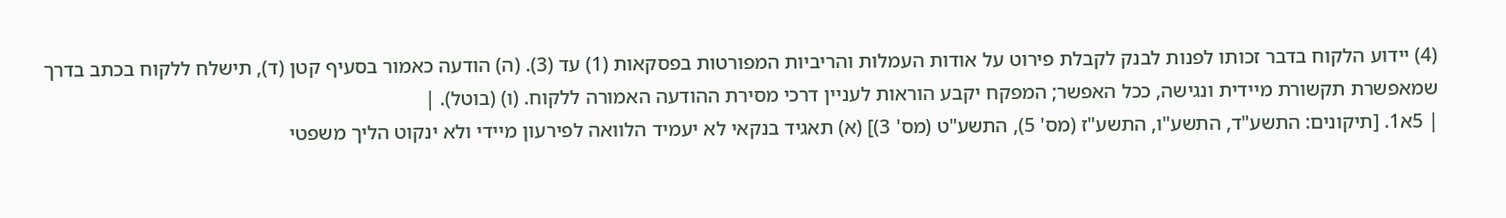(4) יידוע הלקוח בדבר זכותו לפנות לבנק לקבלת פירוט על אודות העמלות והריביות המפורטות בפסקאות (1) עד (3). (ה) הודעה כאמור בסעיף קטן (ד), תישלח ללקוח בכתב בדרך שמאפשרת תקשורת מיידית ונגישה, ככל האפשר; המפקח יקבע הוראות לעניין דרכי מסירת ההודעה האמורה ללקוח. (ו) (בוטל). |
| 5א1. [תיקונים: התשע"ד, התשע"ו, התשע"ז (מס' 5), התשע"ט (מס' 3)] (א) תאגיד בנקאי לא יעמיד הלוואה לפירעון מיידי ולא ינקוט הליך משפטי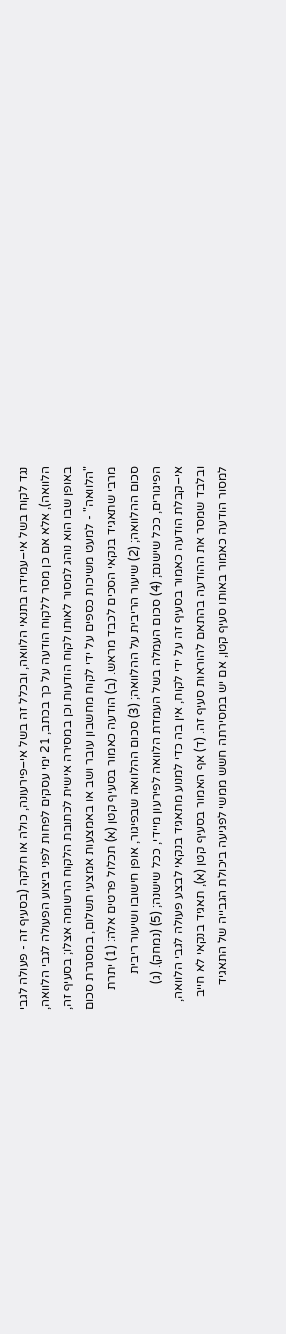נגד לקוח בשל אי–עמידה בתנאי הלוואה, ובכלל זה בשל אי–פירעונה, כולה או חלקה (בסעיף זה - פעולה לגבי הלוואה), אלא אם כן מסר ללקוח הודעה על כך בכתב, 21 ימי עסקים לפחות לפני ביצוע הפעולה לגבי הלוואה, באופן שבו הוא נוהג למסור לאותו לקוח הודעות וכן במסירה אישית לכתובת הלקוח הרשומה אצלו; בסעיף זה, "הלוואה" - למעט משיכות כספים על ידי לקוח מחשבון עובר ושב או באמצעות אמצעי תשלום, במסגרת סכום מרבי שתאגיד בנקאי הסכים לכבד מראש. (ב) הודעה כאמור בסעיף קטן (א) תכלול פרטים אלה: (1) יתרת סכום ההלוואה; (2) שיעור הריבית על ההלוואה; (3) סכום ההלוואה שבפיגור, אופן חישובו ושיעור ריבית הפיגורים, ככל שישנם; (4) סכום העמלה בשל העמדת הלוואה לפירעון מיידי, ככל שישנה; (5) (נמחק). (ג) אי–קבלת הודעה כאמור בסעיף זה על ידי לקוח, אין בה כדי למנוע מתאגיד בנקאי לבצע פעולה לגבי הלוואה, ובלבד שמסר את ההודעה בהתאם להוראות סעיף זה. (ד) אף האמור בסעיף קטן (א), תאגיד בנקאי לא חייב למסור הודעה כאמור באותו סעיף קטן, אם יש במסירתה חשש ממשי לפגיעה ביכולת הגבייה של התאגיד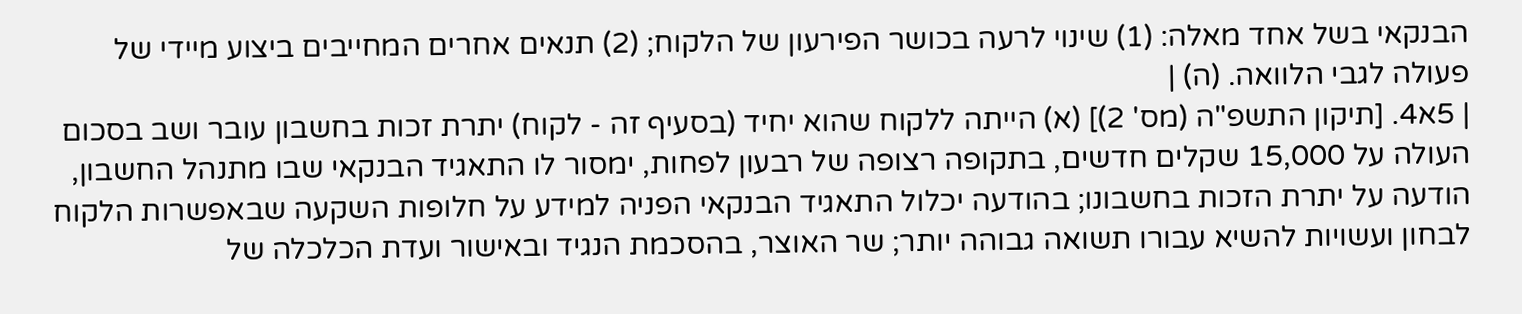הבנקאי בשל אחד מאלה: (1) שינוי לרעה בכושר הפירעון של הלקוח; (2) תנאים אחרים המחייבים ביצוע מיידי של פעולה לגבי הלוואה. (ה) |
| 5א4. [תיקון התשפ"ה (מס' 2)] (א) הייתה ללקוח שהוא יחיד (בסעיף זה - לקוח) יתרת זכות בחשבון עובר ושב בסכום העולה על 15,000 שקלים חדשים, בתקופה רצופה של רבעון לפחות, ימסור לו התאגיד הבנקאי שבו מתנהל החשבון, הודעה על יתרת הזכות בחשבונו; בהודעה יכלול התאגיד הבנקאי הפניה למידע על חלופות השקעה שבאפשרות הלקוח לבחון ועשויות להשיא עבורו תשואה גבוהה יותר; שר האוצר, בהסכמת הנגיד ובאישור ועדת הכלכלה של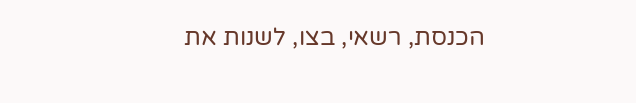הכנסת, רשאי, בצו, לשנות את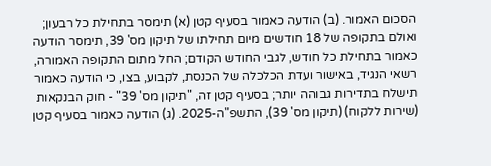הסכום האמור. (ב) הודעה כאמור בסעיף קטן (א) תימסר בתחילת כל רבעון; ואולם בתקופה של 18 חודשים מיום תחילתו של תיקון מס' 39, תימסר הודעה כאמור בתחילת כל חודש, לגבי החודש הקודם; החל מתום התקופה האמורה, רשאי הנגיד, באישור ועדת הכלכלה של הכנסת, לקבוע, בצו, כי הודעה כאמור תישלח בתדירות גבוהה יותר; בסעיף קטן זה, "תיקון מס' 39" - חוק הבנקאות (שירות ללקוח) (תיקון מס' 39), התשפ"ה-2025. (ג) הודעה כאמור בסעיף קטן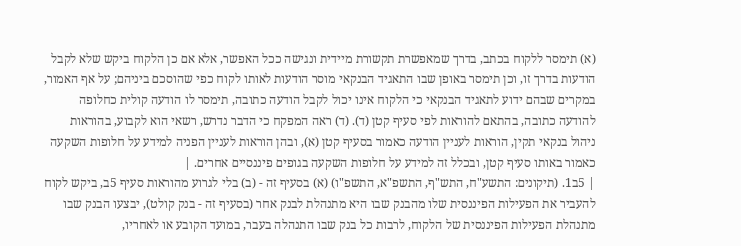(א) תימסר ללקוח בכתב, בדרך שמאפשרת תקשורת מיידית ונגישה ככל האפשר, אלא אם כן הלקוח ביקש שלא לקבל הודעות בדרך זו, וכן תימסר באופן שבו התאגיד הבנקאי מוסר הודעות לאותו לקוח כפי שהוסכם ביניהם; על אף האמור, במקרים שבהם ידוע לתאגיד הבנקאי כי הלקוח אינו יכול לקבל הודעה כתובה, תימסר לו הודעה קולית כחלופה להודעה כתובה, בהתאם להוראות לפי סעיף קטן (ד). (ד) ראה המפקח כי הדבר נדרש, רשאי הוא לקבוע, בהוראות ניהול בנקאי תקין, הוראות לעניין הודעה כאמור בסעיף קטן (א), ובהן הוראות לעניין הפניה למידע על חלופות השקעה כאמור באותו סעיף קטן, ובכלל זה למידע על חלופות השקעה בגופים פיננסיים אחרים. |
| 5ב1. (תיקונים: התשע"ח, התש"ף, התשפ"א, התשפ"ו) (א) בסעיף זה - (ב) בלי לגרוע מהוראות סעיף 5ב, ביקש לקוח להעביר את הפעילות הפיננסית שלו מהבנק שבו היא מתנהלת לבנק אחר (בסעיף זה - בנק קולט), יבצעו הבנק שבו מתנהלת הפעילות הפיננסית של הלקוח, לרבות כל בנק שבו התנהלה בעבר, במועד הקובע או לאחריו,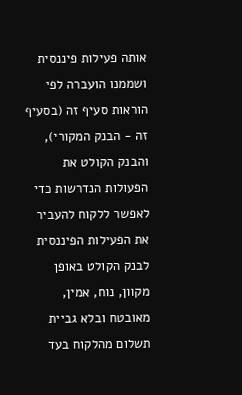אותה פעילות פיננסית ושממנו הועברה לפי הוראות סעיף זה (בסעיף זה - הבנק המקורי), והבנק הקולט את הפעולות הנדרשות כדי לאפשר ללקוח להעביר את הפעילות הפיננסית לבנק הקולט באופן מקוון, נוח, אמין, מאובטח ובלא גביית תשלום מהלקוח בעד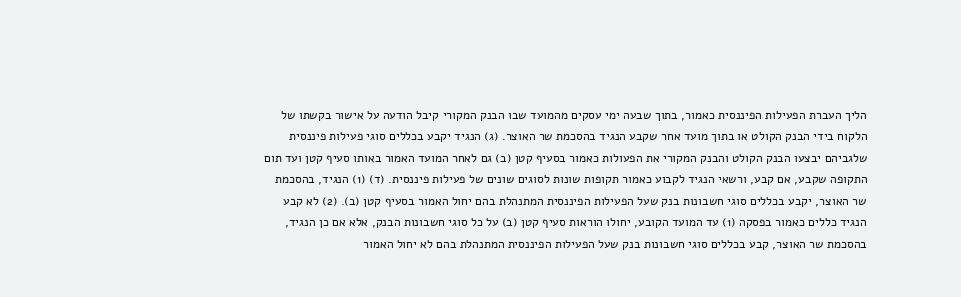הליך העברת הפעילות הפיננסית כאמור, בתוך שבעה ימי עסקים מהמועד שבו הבנק המקורי קיבל הודעה על אישור בקשתו של הלקוח בידי הבנק הקולט או בתוך מועד אחר שקבע הנגיד בהסכמת שר האוצר. (ג) הנגיד יקבע בכללים סוגי פעילות פיננסית שלגביהם יבצעו הבנק הקולט והבנק המקורי את הפעולות כאמור בסעיף קטן (ב) גם לאחר המועד האמור באותו סעיף קטן ועד תום התקופה שקבע, אם קבע, ורשאי הנגיד לקבוע כאמור תקופות שונות לסוגים שונים של פעילות פיננסית. (ד) (1) הנגיד, בהסכמת שר האוצר, יקבע בכללים סוגי חשבונות בנק שעל הפעילות הפיננסית המתנהלת בהם יחול האמור בסעיף קטן (ב). (2) לא קבע הנגיד כללים כאמור בפסקה (1) עד המועד הקובע, יחולו הוראות סעיף קטן (ב) על כל סוגי חשבונות הבנק, אלא אם כן הנגיד, בהסכמת שר האוצר, קבע בכללים סוגי חשבונות בנק שעל הפעילות הפיננסית המתנהלת בהם לא יחול האמור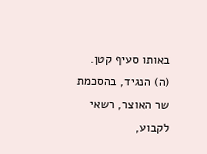באותו סעיף קטן. (ה) הנגיד, בהסכמת שר האוצר, רשאי לקבוע,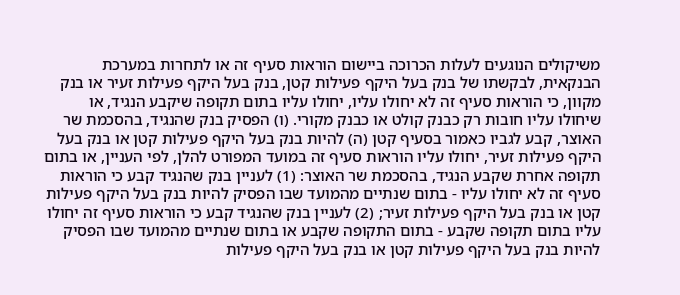משיקולים הנוגעים לעלות הכרוכה ביישום הוראות סעיף זה או לתחרות במערכת הבנקאית, לבקשתו של בנק בעל היקף פעילות קטן, בנק בעל היקף פעילות זעיר או בנק מקוון, כי הוראות סעיף זה לא יחולו עליו, יחולו עליו בתום תקופה שיקבע הנגיד, או שיחולו עליו חובות רק כבנק קולט או כבנק מקורי. (ו) הפסיק בנק שהנגיד, בהסכמת שר האוצר, קבע לגביו כאמור בסעיף קטן (ה) להיות בנק בעל היקף פעילות קטן או בנק בעל היקף פעילות זעיר, יחולו עליו הוראות סעיף זה במועד המפורט להלן, לפי העניין, או בתום תקופה אחרת שקבע הנגיד, בהסכמת שר האוצר: (1) לעניין בנק שהנגיד קבע כי הוראות סעיף זה לא יחולו עליו - בתום שנתיים מהמועד שבו הפסיק להיות בנק בעל היקף פעילות קטן או בנק בעל היקף פעילות זעיר; (2) לעניין בנק שהנגיד קבע כי הוראות סעיף זה יחולו עליו בתום תקופה שקבע - בתום התקופה שקבע או בתום שנתיים מהמועד שבו הפסיק להיות בנק בעל היקף פעילות קטן או בנק בעל היקף פעילות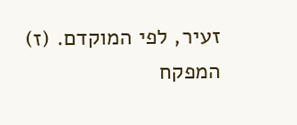זעיר, לפי המוקדם. (ז) המפקח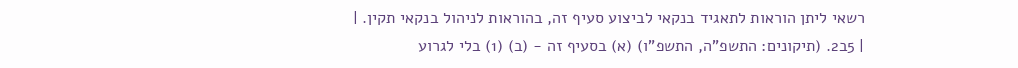רשאי ליתן הוראות לתאגיד בנקאי לביצוע סעיף זה, בהוראות לניהול בנקאי תקין. |
| 5ב2. (תיקונים: התשפ"ה, התשפ"ו) (א) בסעיף זה - (ב) (1) בלי לגרוע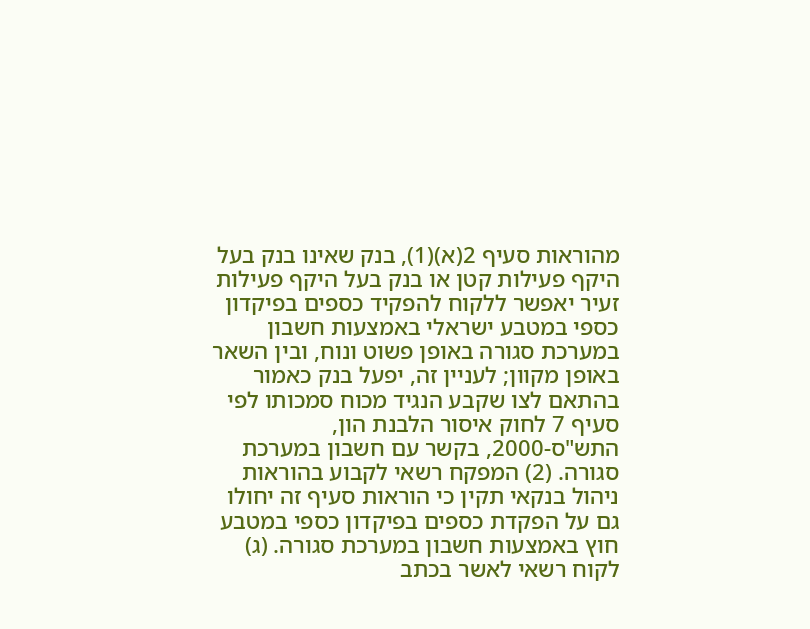מהוראות סעיף 2(א)(1), בנק שאינו בנק בעל היקף פעילות קטן או בנק בעל היקף פעילות זעיר יאפשר ללקוח להפקיד כספים בפיקדון כספי במטבע ישראלי באמצעות חשבון במערכת סגורה באופן פשוט ונוח, ובין השאר באופן מקוון; לעניין זה, יפעל בנק כאמור בהתאם לצו שקבע הנגיד מכוח סמכותו לפי סעיף 7 לחוק איסור הלבנת הון, התש"ס-2000, בקשר עם חשבון במערכת סגורה. (2) המפקח רשאי לקבוע בהוראות ניהול בנקאי תקין כי הוראות סעיף זה יחולו גם על הפקדת כספים בפיקדון כספי במטבע חוץ באמצעות חשבון במערכת סגורה. (ג) לקוח רשאי לאשר בכתב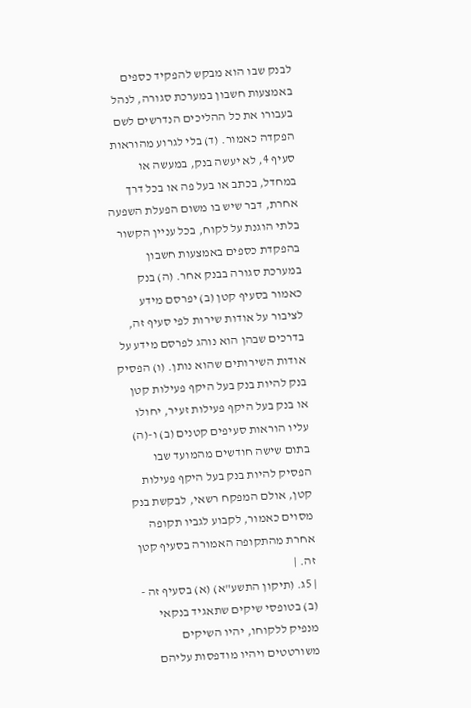לבנק שבו הוא מבקש להפקיד כספים באמצעות חשבון במערכת סגורה, לנהל בעבורו את כל ההליכים הנדרשים לשם הפקדה כאמור. (ד) בלי לגרוע מהוראות סעיף 4, לא יעשה בנק, במעשה או במחדל, בכתב או בעל פה או בכל דרך אחרת, דבר שיש בו משום הפעלת השפעה בלתי הוגנת על לקוח, בכל עניין הקשור בהפקדת כספים באמצעות חשבון במערכת סגורה בבנק אחר. (ה) בנק כאמור בסעיף קטן (ב) יפרסם מידע לציבור על אודות שירות לפי סעיף זה, בדרכים שבהן הוא נוהג לפרסם מידע על אודות השירותים שהוא נותן. (ו) הפסיק בנק להיות בנק בעל היקף פעילות קטן או בנק בעל היקף פעילות זעיר, יחולו עליו הוראות סעיפים קטנים (ב) ו-(ה) בתום שישה חודשים מהמועד שבו הפסיק להיות בנק בעל היקף פעילות קטן, אולם המפקח רשאי, לבקשת בנק מסוים כאמור, לקבוע לגביו תקופה אחרת מהתקופה האמורה בסעיף קטן זה. |
| 5ג. (תיקון התשע"א) (א) בסעיף זה - (ב) בטופסי שיקים שתאגיד בנקאי מנפיק ללקוחו, יהיו השיקים משורטטים ויהיו מודפסות עליהם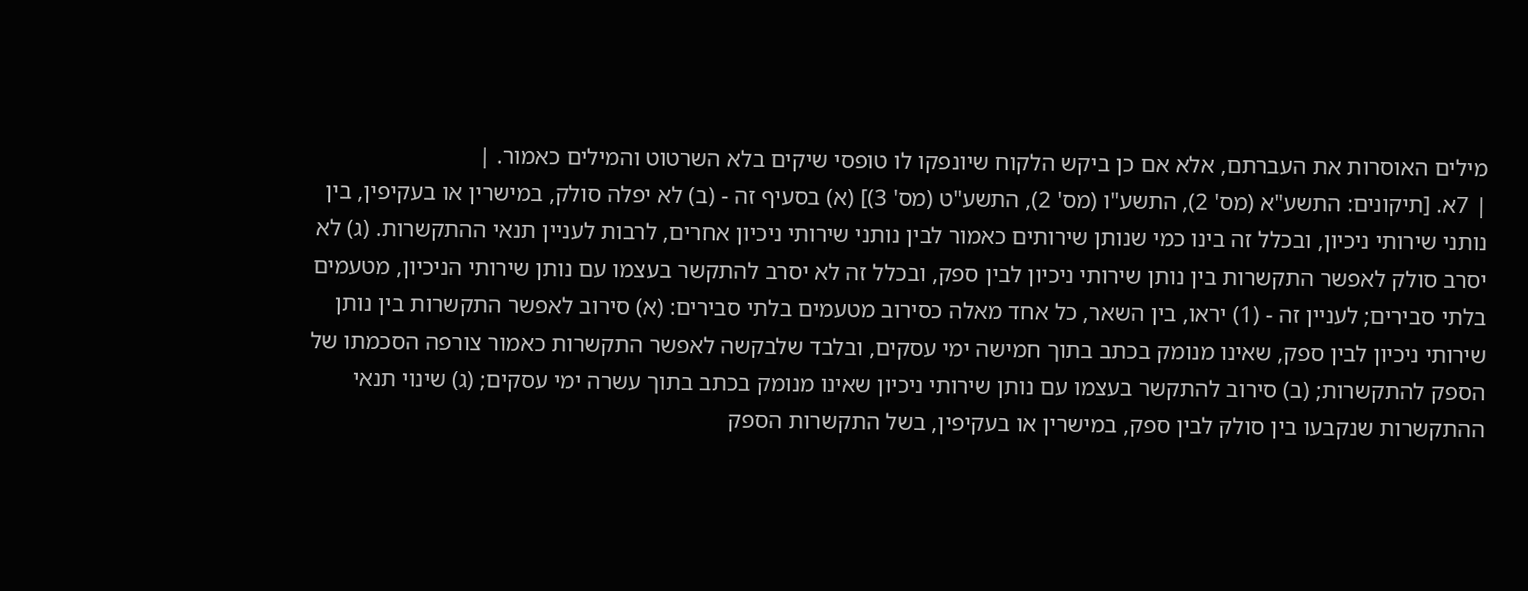מילים האוסרות את העברתם, אלא אם כן ביקש הלקוח שיונפקו לו טופסי שיקים בלא השרטוט והמילים כאמור. |
| 7א. [תיקונים: התשע"א (מס' 2), התשע"ו (מס' 2), התשע"ט (מס' 3)] (א) בסעיף זה - (ב) לא יפלה סולק, במישרין או בעקיפין, בין נותני שירותי ניכיון, ובכלל זה בינו כמי שנותן שירותים כאמור לבין נותני שירותי ניכיון אחרים, לרבות לעניין תנאי ההתקשרות. (ג) לא יסרב סולק לאפשר התקשרות בין נותן שירותי ניכיון לבין ספק, ובכלל זה לא יסרב להתקשר בעצמו עם נותן שירותי הניכיון, מטעמים בלתי סבירים; לעניין זה - (1) יראו, בין השאר, כל אחד מאלה כסירוב מטעמים בלתי סבירים: (א) סירוב לאפשר התקשרות בין נותן שירותי ניכיון לבין ספק, שאינו מנומק בכתב בתוך חמישה ימי עסקים, ובלבד שלבקשה לאפשר התקשרות כאמור צורפה הסכמתו של הספק להתקשרות; (ב) סירוב להתקשר בעצמו עם נותן שירותי ניכיון שאינו מנומק בכתב בתוך עשרה ימי עסקים; (ג) שינוי תנאי ההתקשרות שנקבעו בין סולק לבין ספק, במישרין או בעקיפין, בשל התקשרות הספק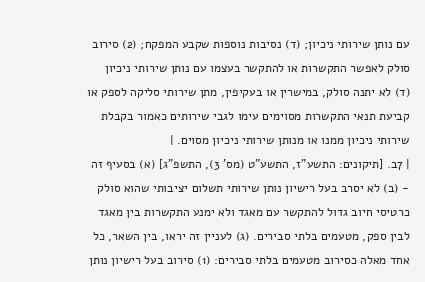עם נותן שירותי ניכיון; (ד) נסיבות נוספות שקבע המפקח; (2) סירוב סולק לאפשר התקשרות או להתקשר בעצמו עם נותן שירותי ניכיון (ד) לא יתנה סולק, במישרין או בעקיפין, מתן שירותי סליקה לספק או קביעת תנאי התקשרות מסוימים עימו לגבי שירותים כאמור בקבלת שירותי ניכיון ממנו או מנותן שירותי ניכיון מסוים. |
| 7ב. [תיקונים: התשע"ז, התשע"ט (מס' 3), התשפ"ג] (א) בסעיף זה - (ב) לא יסרב בעל רישיון נותן שירותי תשלום יציבותי שהוא סולק כרטיסי חיוב גדול להתקשר עם מאגד ולא ימנע התקשרות בין מאגד לבין ספק, מטעמים בלתי סבירים. (ג) לעניין זה יראו, בין השאר, כל אחד מאלה כסירוב מטעמים בלתי סבירים: (1) סירוב בעל רישיון נותן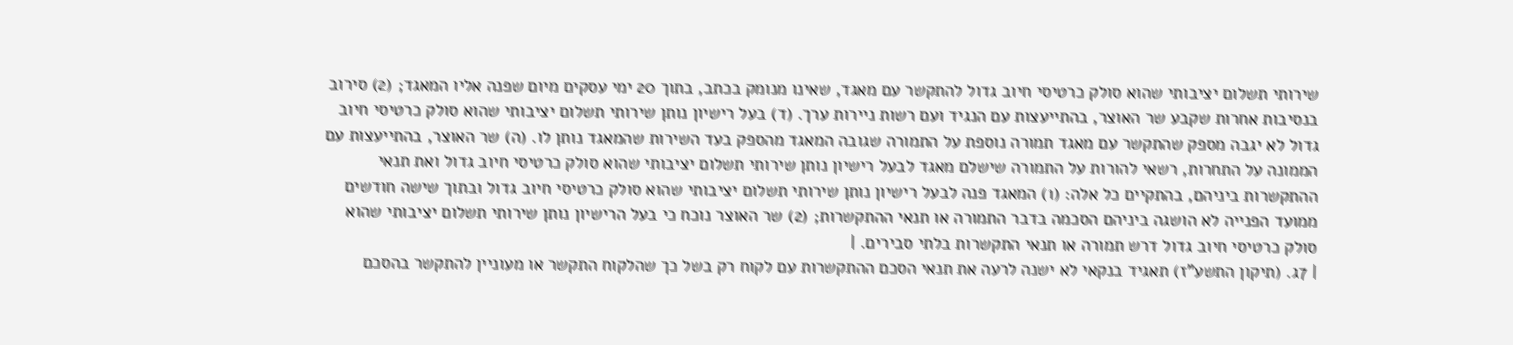שירותי תשלום יציבותי שהוא סולק כרטיסי חיוב גדול להתקשר עם מאגד, שאינו מנומק בכתב, בתוך 20 ימי עסקים מיום שפנה אליו המאגד; (2) סירוב בנסיבות אחרות שקבע שר האוצר, בהתייעצות עם הנגיד ועם רשות ניירות ערך. (ד) בעל רישיון נותן שירותי תשלום יציבותי שהוא סולק כרטיסי חיוב גדול לא יגבה מספק שהתקשר עם מאגד תמורה נוספת על התמורה שגובה המאגד מהספק בעד השירות שהמאגד נותן לו. (ה) שר האוצר, בהתייעצות עם הממונה על התחרות, רשאי להורות על התמורה שישלם מאגד לבעל רישיון נותן שירותי תשלום יציבותי שהוא סולק כרטיסי חיוב גדול ואת תנאי ההתקשרות ביניהם, בהתקיים כל אלה: (1) המאגד פנה לבעל רישיון נותן שירותי תשלום יציבותי שהוא סולק כרטיסי חיוב גדול ובתוך שישה חודשים ממועד הפנייה לא הושגה ביניהם הסכמה בדבר התמורה או תנאי ההתקשרות; (2) שר האוצר נוכח כי בעל הרישיון נותן שירותי תשלום יציבותי שהוא סולק כרטיסי חיוב גדול דרש תמורה או תנאי התקשרות בלתי סבירים. |
| 7ג. (תיקון התשע"ז) תאגיד בנקאי לא ישנה לרעה את תנאי הסכם ההתקשרות עם לקוח רק בשל כך שהלקוח התקשר או מעוניין להתקשר בהסכם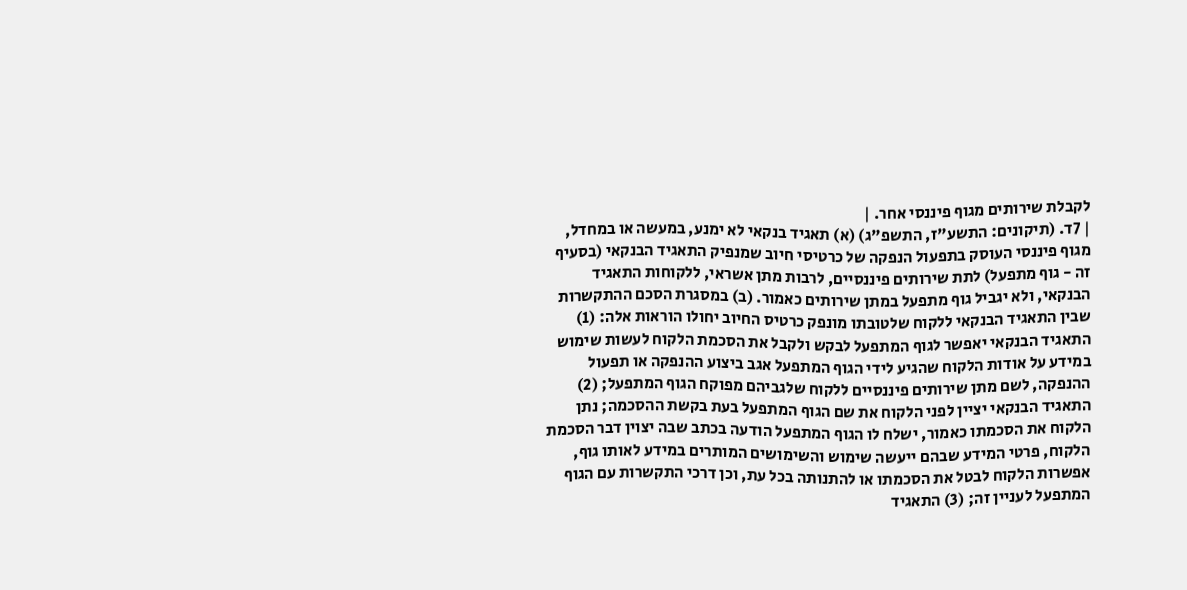לקבלת שירותים מגוף פיננסי אחר. |
| 7ד. (תיקונים: התשע"ז, התשפ"ג) (א) תאגיד בנקאי לא ימנע, במעשה או במחדל, מגוף פיננסי העוסק בתפעול הנפקה של כרטיסי חיוב שמנפיק התאגיד הבנקאי (בסעיף זה - גוף מתפעל) לתת שירותים פיננסיים, לרבות מתן אשראי, ללקוחות התאגיד הבנקאי, ולא יגביל גוף מתפעל במתן שירותים כאמור. (ב) במסגרת הסכם ההתקשרות שבין התאגיד הבנקאי ללקוח שלטובתו מונפק כרטיס החיוב יחולו הוראות אלה: (1) התאגיד הבנקאי יאפשר לגוף המתפעל לבקש ולקבל את הסכמת הלקוח לעשות שימוש במידע על אודות הלקוח שהגיע לידי הגוף המתפעל אגב ביצוע ההנפקה או תפעול ההנפקה, לשם מתן שירותים פיננסיים ללקוח שלגביהם מפוקח הגוף המתפעל; (2) התאגיד הבנקאי יציין לפני הלקוח את שם הגוף המתפעל בעת בקשת ההסכמה; נתן הלקוח את הסכמתו כאמור, ישלח לו הגוף המתפעל הודעה בכתב שבה יצוין דבר הסכמת הלקוח, פרטי המידע שבהם ייעשה שימוש והשימושים המותרים במידע לאותו גוף, אפשרות הלקוח לבטל את הסכמתו או להתנותה בכל עת, וכן דרכי התקשרות עם הגוף המתפעל לעניין זה; (3) התאגיד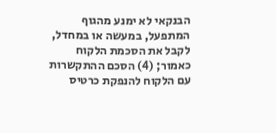הבנקאי לא ימנע מהגוף המתפעל, במעשה או במחדל, לקבל את הסכמת הלקוח כאמור; (4) הסכם ההתקשרות עם הלקוח להנפקת כרטיס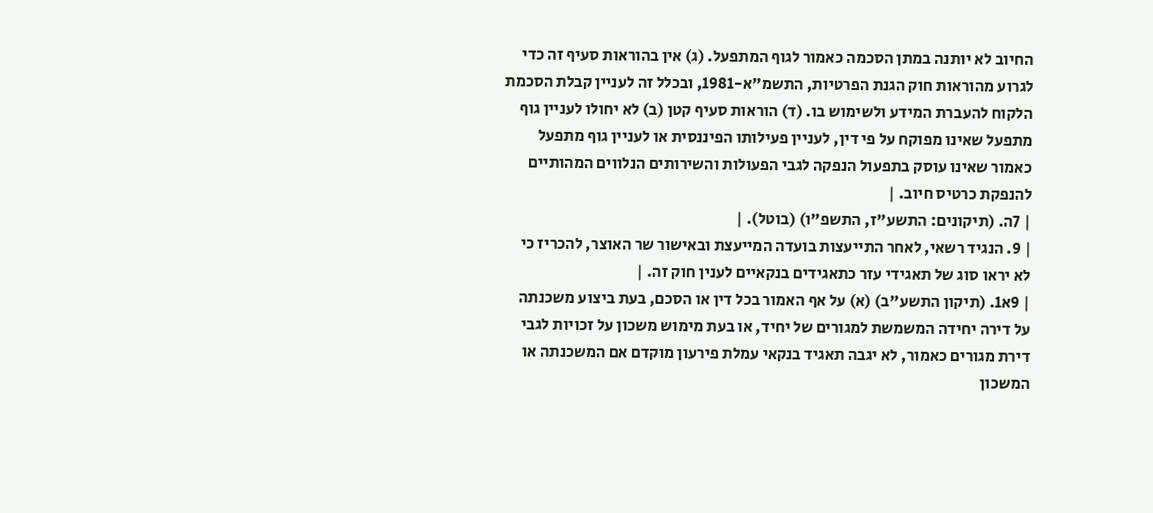החיוב לא יותנה במתן הסכמה כאמור לגוף המתפעל. (ג) אין בהוראות סעיף זה כדי לגרוע מהוראות חוק הגנת הפרטיות, התשמ"א-1981, ובכלל זה לעניין קבלת הסכמת הלקוח להעברת המידע ולשימוש בו. (ד) הוראות סעיף קטן (ב) לא יחולו לעניין גוף מתפעל שאינו מפוקח על פי דין, לעניין פעילותו הפיננסית או לעניין גוף מתפעל כאמור שאינו עוסק בתפעול הנפקה לגבי הפעולות והשירותים הנלווים המהותיים להנפקת כרטיס חיוב. |
| 7ה. (תיקונים: התשע"ז, התשפ"ו) (בוטל). |
| 9. הנגיד רשאי, לאחר התייעצות בועדה המייעצת ובאישור שר האוצר, להכריז כי לא יראו סוג של תאגידי עזר כתאגידים בנקאיים לענין חוק זה. |
| 9א1. (תיקון התשע"ב) (א) על אף האמור בכל דין או הסכם, בעת ביצוע משכנתה על דירה יחידה המשמשת למגורים של יחיד, או בעת מימוש משכון על זכויות לגבי דירת מגורים כאמור, לא יגבה תאגיד בנקאי עמלת פירעון מוקדם אם המשכנתה או המשכון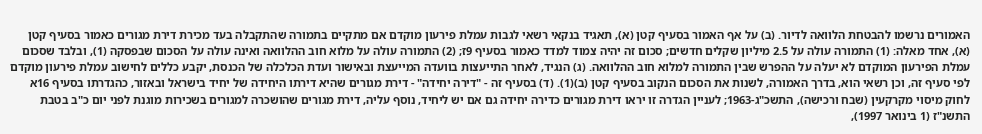האמורים נרשמו להבטחת הלוואה לדיור. (ב) על אף האמור בסעיף קטן (א), תאגיד בנקאי רשאי לגבות עמלת פירעון מוקדם אם מתקיים בתמורה שהתקבלה בעד מכירת דירת מגורים כאמור בסעיף קטן (א), אחד מאלה: (1) התמורה עולה על 2.5 מיליון שקלים חדשים; סכום זה יהיה צמוד למדד כאמור בסעיף 9ז; (2) התמורה עולה על מלוא חוב ההלוואה ואינה עולה על הסכום שבפסקה (1), ובלבד שסכום עמלת הפירעון המוקדם לא יעלה על ההפרש שבין התמורה למלוא חוב ההלוואה. (ג) הנגיד, לאחר התייעצות בוועדה המייעצת ובאישור ועדת הכלכלה של הכנסת, יקבע כללים לחישוב עמלת פירעון מוקדם לפי סעיף זה, וכן רשאי הוא, בדרך האמורה, לשנות את הסכום הנקוב בסעיף קטן (ב)(1). (ד) בסעיף זה - "דירה יחידה" - דירת מגורים שהיא דירתו היחידה של יחיד בישראל ובאזור, כהגדרתו בסעיף 16א לחוק מיסוי מקרקעין (שבח ורכישה), התשכ"ג-1963; לעניין הגדרה זו יראו דירת מגורים כדירה יחידה גם אם יש ליחיד, נוסף עליה, דירת מגורים שהושכרה למגורים בשכירות מוגנת לפני יום כ"ב בטבת התשנ"ז (1 בינואר 1997),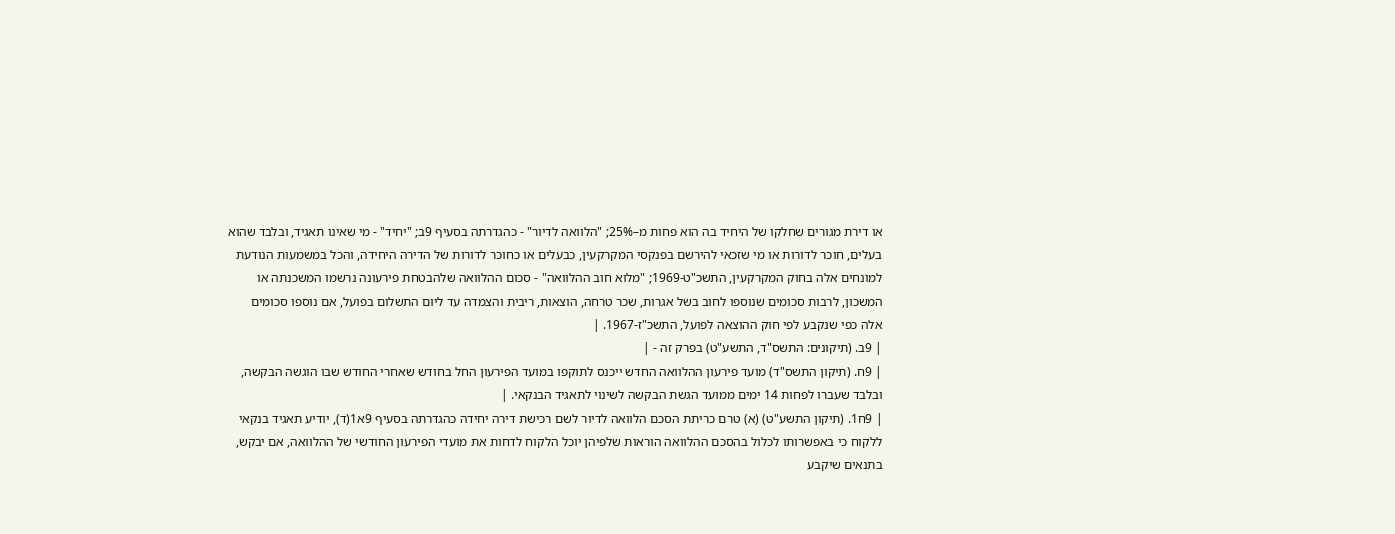או דירת מגורים שחלקו של היחיד בה הוא פחות מ–25%; "הלוואה לדיור" - כהגדרתה בסעיף 9ב; "יחיד" - מי שאינו תאגיד, ובלבד שהוא בעלים, חוכר לדורות או מי שזכאי להירשם בפנקסי המקרקעין, כבעלים או כחוכר לדורות של הדירה היחידה, והכל במשמעות הנודעת למונחים אלה בחוק המקרקעין, התשכ"ט-1969; "מלוא חוב ההלוואה" - סכום ההלוואה שלהבטחת פירעונה נרשמו המשכנתה או המשכון, לרבות סכומים שנוספו לחוב בשל אגרות, שכר טרחה, הוצאות, ריבית והצמדה עד ליום התשלום בפועל, אם נוספו סכומים אלה כפי שנקבע לפי חוק ההוצאה לפועל, התשכ"ז-1967. |
| 9ב. (תיקונים: התשס"ד, התשע"ט) בפרק זה - |
| 9ח. (תיקון התשס"ד) מועד פירעון ההלוואה החדש ייכנס לתוקפו במועד הפירעון החל בחודש שאחרי החודש שבו הוגשה הבקשה, ובלבד שעברו לפחות 14 ימים ממועד הגשת הבקשה לשינוי לתאגיד הבנקאי. |
| 9ח1. (תיקון התשע"ט) (א) טרם כריתת הסכם הלוואה לדיור לשם רכישת דירה יחידה כהגדרתה בסעיף 9א1(ד), יודיע תאגיד בנקאי ללקוח כי באפשרותו לכלול בהסכם ההלוואה הוראות שלפיהן יוכל הלקוח לדחות את מועדי הפירעון החודשי של ההלוואה, אם יבקש, בתנאים שיקבע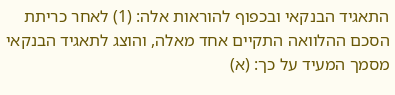התאגיד הבנקאי ובכפוף להוראות אלה: (1) לאחר כריתת הסכם ההלוואה התקיים אחד מאלה, והוצג לתאגיד הבנקאי מסמך המעיד על כך: (א)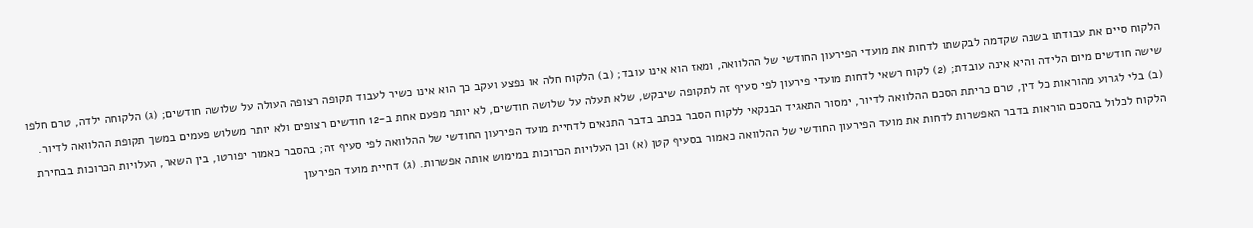הלקוח סיים את עבודתו בשנה שקדמה לבקשתו לדחות את מועדי הפירעון החודשי של ההלוואה, ומאז הוא אינו עובד; (ב) הלקוח חלה או נפצע ועקב כך הוא אינו כשיר לעבוד תקופה רצופה העולה על שלושה חודשים; (ג) הלקוחה ילדה, טרם חלפו שישה חודשים מיום הלידה והיא אינה עובדת; (2) לקוח רשאי לדחות מועדי פירעון לפי סעיף זה לתקופה שיבקש, שלא תעלה על שלושה חודשים, לא יותר מפעם אחת ב-12 חודשים רצופים ולא יותר משלוש פעמים במשך תקופת ההלוואה לדיור. (ב) בלי לגרוע מהוראות כל דין, טרם כריתת הסכם ההלוואה לדיור, ימסור התאגיד הבנקאי ללקוח הסבר בכתב בדבר התנאים לדחיית מועד הפירעון החודשי של ההלוואה לפי סעיף זה; בהסבר כאמור יפורטו, בין השאר, העלויות הכרוכות בבחירת הלקוח לכלול בהסכם הוראות בדבר האפשרות לדחות את מועד הפירעון החודשי של ההלוואה כאמור בסעיף קטן (א) וכן העלויות הכרוכות במימוש אותה אפשרות. (ג) דחיית מועד הפירעון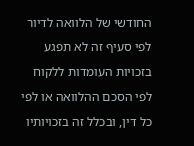החודשי של הלוואה לדיור לפי סעיף זה לא תפגע בזכויות העומדות ללקוח לפי הסכם ההלוואה או לפי כל דין, ובכלל זה בזכויותיו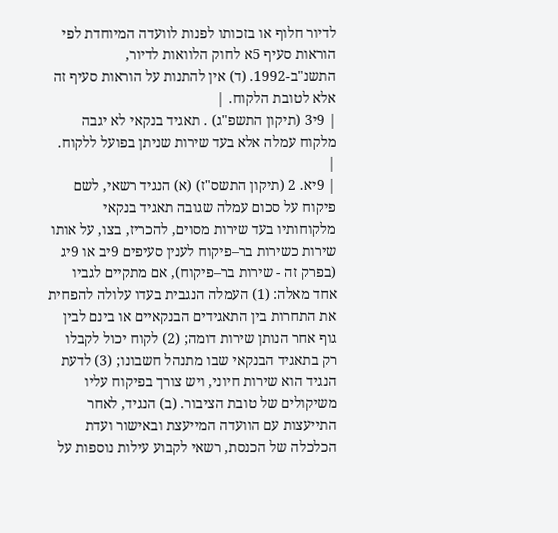לדיור חלוף או בזכותו לפנות לוועדה המיוחדת לפי הוראות סעיף 5א לחוק הלוואות לדיור, התשנ"ב-1992. (ד) אין להתנות על הוראות סעיף זה אלא לטובת הלקוח. |
| 9י3 (תיקון התשפ"ג) . תאגיד בנקאי לא יגבה מלקוח עמלה אלא בעד שירות שניתן בפועל ללקוח. |
| 9יא. 2 (תיקון התשס"ז) (א) הנגיד רשאי, לשם פיקוח על סכום עמלה שגובה תאגיד בנקאי מלקוחותיו בעד שירות מסוים, להכריז, בצו, על אותו שירות כשירות בר–פיקוח לענין סעיפים 9יב או 9יג (בפרק זה - שירות בר–פיקוח), אם מתקיים לגביו אחד מאלה: (1) העמלה הנגבית בעדו עלולה להפחית את התחרות בין התאגידים הבנקאיים או בינם לבין גוף אחר הנותן שירות דומה; (2) לקוח יכול לקבלו רק בתאגיד הבנקאי שבו מתנהל חשבונו; (3) לדעת הנגיד הוא שירות חיוני, ויש צורך בפיקוח עליו משיקולים של טובת הציבור. (ב) הנגיד, לאחר התייעצות עם הוועדה המייעצת ובאישור ועדת הכלכלה של הכנסת, רשאי לקבוע עילות נוספות על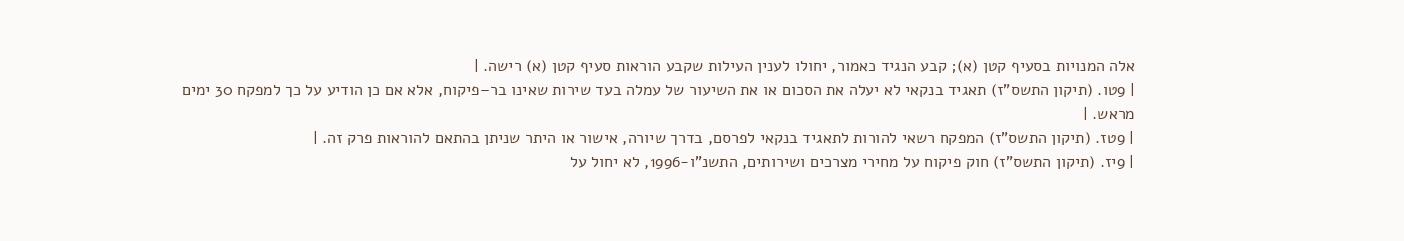אלה המנויות בסעיף קטן (א); קבע הנגיד כאמור, יחולו לענין העילות שקבע הוראות סעיף קטן (א) רישה. |
| 9טו. (תיקון התשס"ז) תאגיד בנקאי לא יעלה את הסכום או את השיעור של עמלה בעד שירות שאינו בר–פיקוח, אלא אם כן הודיע על כך למפקח 30 ימים מראש. |
| 9טז. (תיקון התשס"ז) המפקח רשאי להורות לתאגיד בנקאי לפרסם, בדרך שיורה, אישור או היתר שניתן בהתאם להוראות פרק זה. |
| 9יז. (תיקון התשס"ז) חוק פיקוח על מחירי מצרכים ושירותים, התשנ"ו-1996, לא יחול על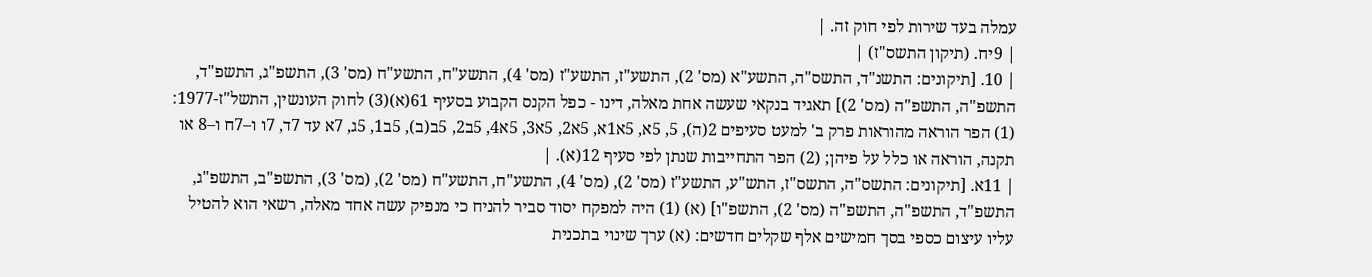עמלה בעד שירות לפי חוק זה. |
| 9יח. (תיקון התשס"ז) |
| 10. [תיקונים: התשנ"ד, התשס"ה, התשע"א (מס' 2), התשע"ז, התשע"ז (מס' 4), התשע"ח, התשע"ח (מס' 3), התשפ"ג, התשפ"ד, התשפ"ה, התשפ"ה (מס' 2)] תאגיד בנקאי שעשה אחת מאלה, דינו - כפל הקנס הקבוע בסעיף 61(א)(3) לחוק העונשין, התשל"ז-1977: (1) הפר הוראה מהוראות פרק ב' למעט סעיפים 2(ה), 5, 5א, 5א1א, 5א2, 5א3, 5א4, 5ב2, 5ב(ב), 5ב1, 5ג, 7א עד 7ד, 7ו ו–7ח ו–8 או תקנה, הוראה או כלל על פיהן; (2) הפר התחייבות שנתן לפי סעיף 12(א). |
| 11א. [תיקונים: התשס"ה, התשס"ז, התש"ע, התשע"ז (מס' 2), (מס' 4), התשע"ח, התשע"ח (מס' 2), (מס' 3), התשפ"ב, התשפ"ג, התשפ"ד, התשפ"ה, התשפ"ה (מס' 2), התשפ"ו] (א) (1) היה למפקח יסוד סביר להניח כי מנפיק עשה אחד מאלה, רשאי הוא להטיל עליו עיצום כספי בסך חמישים אלף שקלים חדשים: (א) ערך שינוי בתכנית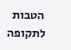הטבות לתקופה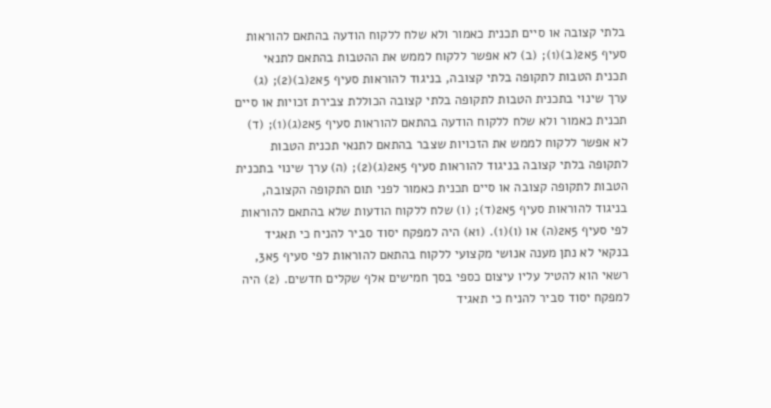בלתי קצובה או סיים תכנית כאמור ולא שלח ללקוח הודעה בהתאם להוראות סעיף 5א2(ב)(1); (ב) לא אפשר ללקוח לממש את ההטבות בהתאם לתנאי תכנית הטבות לתקופה בלתי קצובה, בניגוד להוראות סעיף 5א2(ב)(2); (ג) ערך שינוי בתכנית הטבות לתקופה בלתי קצובה הכוללת צבירת זכויות או סיים תכנית כאמור ולא שלח ללקוח הודעה בהתאם להוראות סעיף 5א2(ג)(1); (ד) לא אפשר ללקוח לממש את הזכויות שצבר בהתאם לתנאי תכנית הטבות לתקופה בלתי קצובה בניגוד להוראות סעיף 5א2(ג)(2); (ה) ערך שינוי בתכנית הטבות לתקופה קצובה או סיים תכנית כאמור לפני תום התקופה הקצובה, בניגוד להוראות סעיף 5א2(ד); (ו) שלח ללקוח הודעות שלא בהתאם להוראות לפי סעיף 5א2(ה) או (ו)(1). (1א) היה למפקח יסוד סביר להניח כי תאגיד בנקאי לא נתן מענה אנושי מקצועי ללקוח בהתאם להוראות לפי סעיף 5א3, רשאי הוא להטיל עליו עיצום כספי בסך חמישים אלף שקלים חדשים. (2) היה למפקח יסוד סביר להניח כי תאגיד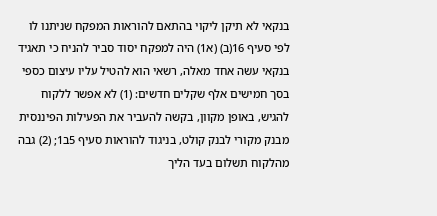בנקאי לא תיקן ליקוי בהתאם להוראות המפקח שניתנו לו לפי סעיף 16(ב) (א1) היה למפקח יסוד סביר להניח כי תאגיד בנקאי עשה אחד מאלה, רשאי הוא להטיל עליו עיצום כספי בסך חמישים אלף שקלים חדשים: (1) לא אפשר ללקוח להגיש, באופן מקוון, בקשה להעביר את הפעילות הפיננסית מבנק מקורי לבנק קולט, בניגוד להוראות סעיף 5ב1; (2) גבה מהלקוח תשלום בעד הליך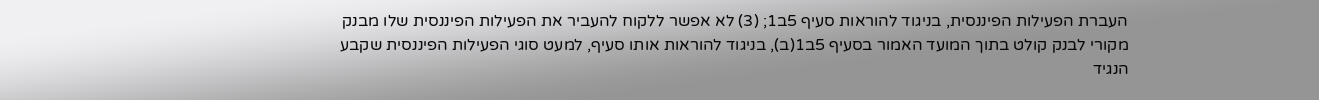העברת הפעילות הפיננסית, בניגוד להוראות סעיף 5ב1; (3) לא אפשר ללקוח להעביר את הפעילות הפיננסית שלו מבנק מקורי לבנק קולט בתוך המועד האמור בסעיף 5ב1(ב), בניגוד להוראות אותו סעיף, למעט סוגי הפעילות הפיננסית שקבע הנגיד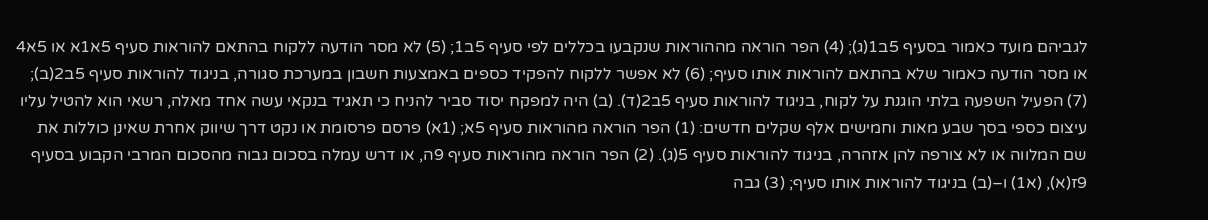לגביהם מועד כאמור בסעיף 5ב1(ג); (4) הפר הוראה מההוראות שנקבעו בכללים לפי סעיף 5ב1; (5) לא מסר הודעה ללקוח בהתאם להוראות סעיף 5א1א או 5א4 או מסר הודעה כאמור שלא בהתאם להוראות אותו סעיף; (6) לא אפשר ללקוח להפקיד כספים באמצעות חשבון במערכת סגורה, בניגוד להוראות סעיף 5ב2(ב); (7) הפעיל השפעה בלתי הוגנת על לקוח, בניגוד להוראות סעיף 5ב2(ד). (ב) היה למפקח יסוד סביר להניח כי תאגיד בנקאי עשה אחד מאלה, רשאי הוא להטיל עליו עיצום כספי בסך שבע מאות וחמישים אלף שקלים חדשים: (1) הפר הוראה מהוראות סעיף 5א; (1א) פרסם פרסומת או נקט דרך שיווק אחרת שאינן כוללות את שם המלווה או לא צורפה להן אזהרה, בניגוד להוראות סעיף 5(ג). (2) הפר הוראה מהוראות סעיף 9ה, או דרש עמלה בסכום גבוה מהסכום המרבי הקבוע בסעיף 9ז(א), (א1) ו–(ב) בניגוד להוראות אותו סעיף; (3) גבה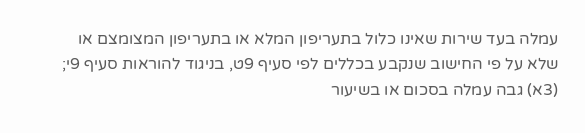עמלה בעד שירות שאינו כלול בתעריפון המלא או בתעריפון המצומצם או שלא על פי החישוב שנקבע בכללים לפי סעיף 9ט, בניגוד להוראות סעיף 9י; (3א) גבה עמלה בסכום או בשיעור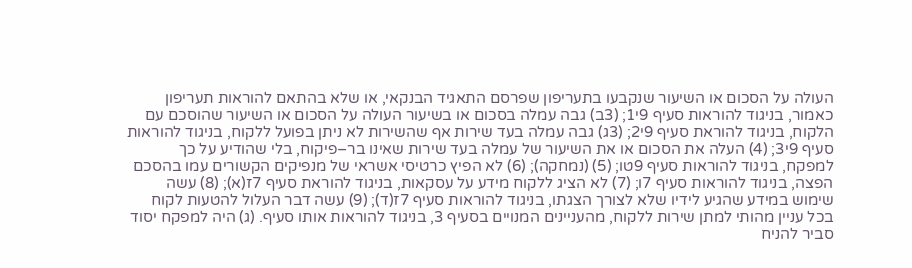העולה על הסכום או השיעור שנקבעו בתעריפון שפרסם התאגיד הבנקאי, או שלא בהתאם להוראות תעריפון כאמור, בניגוד להוראות סעיף 9י1; (3ב) גבה עמלה בסכום או בשיעור העולה על הסכום או השיעור שהוסכם עם הלקוח, בניגוד להוראת סעיף 9י2; (3ג) גבה עמלה בעד שירות אף שהשירות לא ניתן בפועל ללקוח, בניגוד להוראות סעיף 9י3; (4) העלה את הסכום או את השיעור של עמלה בעד שירות שאינו בר–פיקוח, בלי שהודיע על כך למפקח, בניגוד להוראות סעיף 9טו; (5) (נמחקה); (6) לא הפיץ כרטיסי אשראי של מנפיקים הקשורים עמו בהסכם הפצה, בניגוד להוראות סעיף 7ו; (7) לא הציג ללקוח מידע על עסקאות, בניגוד להוראת סעיף 7ז(א); (8) עשה שימוש במידע שהגיע לידיו שלא לצורך הצגתו, בניגוד להוראות סעיף 7ז(ד); (9) עשה דבר העלול להטעות לקוח בכל עניין מהותי למתן שירות ללקוח, מהעניינים המנויים בסעיף 3, בניגוד להוראות אותו סעיף. (ג) היה למפקח יסוד סביר להניח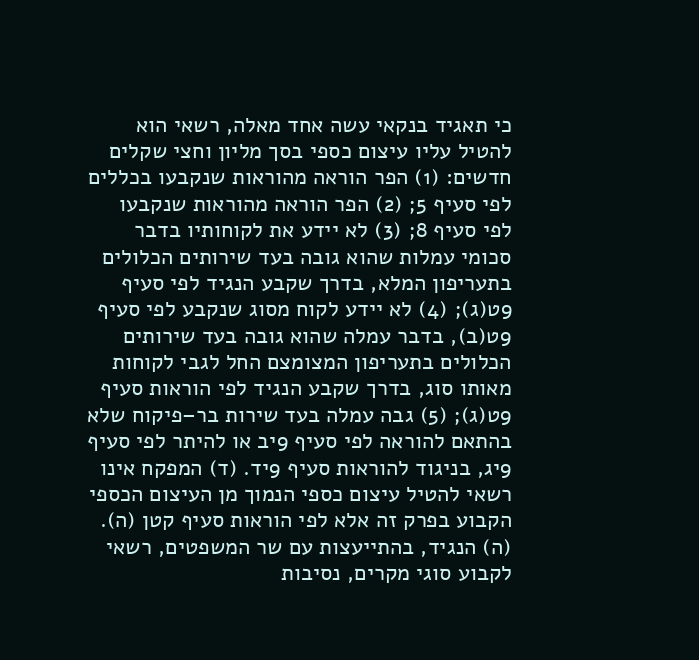כי תאגיד בנקאי עשה אחד מאלה, רשאי הוא להטיל עליו עיצום כספי בסך מליון וחצי שקלים חדשים: (1) הפר הוראה מהוראות שנקבעו בכללים לפי סעיף 5; (2) הפר הוראה מהוראות שנקבעו לפי סעיף 8; (3) לא יידע את לקוחותיו בדבר סכומי עמלות שהוא גובה בעד שירותים הכלולים בתעריפון המלא, בדרך שקבע הנגיד לפי סעיף 9ט(ג); (4) לא יידע לקוח מסוג שנקבע לפי סעיף 9ט(ב), בדבר עמלה שהוא גובה בעד שירותים הכלולים בתעריפון המצומצם החל לגבי לקוחות מאותו סוג, בדרך שקבע הנגיד לפי הוראות סעיף 9ט(ג); (5) גבה עמלה בעד שירות בר–פיקוח שלא בהתאם להוראה לפי סעיף 9יב או להיתר לפי סעיף 9יג, בניגוד להוראות סעיף 9יד. (ד) המפקח אינו רשאי להטיל עיצום כספי הנמוך מן העיצום הכספי הקבוע בפרק זה אלא לפי הוראות סעיף קטן (ה). (ה) הנגיד, בהתייעצות עם שר המשפטים, רשאי לקבוע סוגי מקרים, נסיבות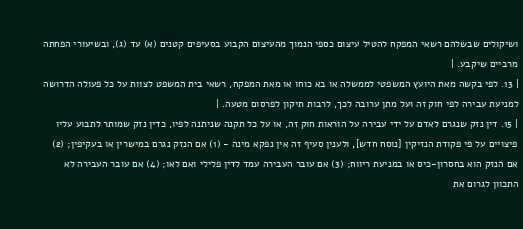ושיקולים שבשלהם רשאי המפקח להטיל עיצום כספי הנמוך מהעיצום הקבוע בסעיפים קטנים (א) עד (ג), ובשיעורי הפחתה מרביים שיקבע. |
| 13. לפי בקשה מאת היועץ המשפטי לממשלה או בא כוחו או מאת המפקח, רשאי בית המשפט לצוות על כל פעולה הדרושה למניעת עבירה לפי חוק זה ועל מתן ערובה לכך, לרבות תיקון לפרסום מטעה. |
| 15. דין נזק שנגרם לאדם על ידי עבירה על הוראות חוק זה, או על כל תקנה שניתנה לפיו, כדין נזק שמותר לתבוע עליו פיצויים על פי פקודת הנזיקין [נוסח חדש], ולענין סעיף זה אין נפקא מינה - (1) אם הנזק נגרם במישרין או בעקיפין; (2) אם הנזק הוא בחסרון-כיס או במניעת ריווח; (3) אם עובר העבירה עמד לדין פלילי ואם לאו; (4) אם עובר העבירה לא התכוון לגרום את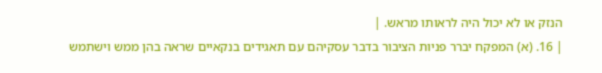הנזק או לא יכול היה לראותו מראש. |
| 16. (א) המפקח יברר פניות הציבור בדבר עסקיהם עם תאגידים בנקאיים שראה בהן ממש וישתמש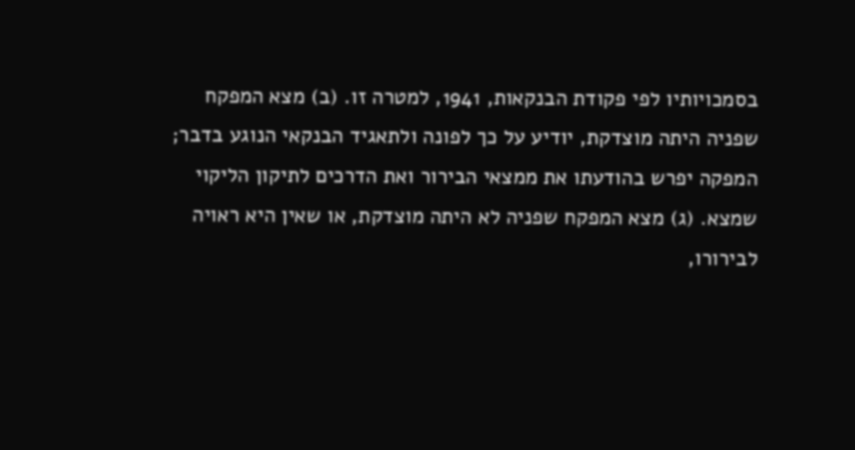בסמכויותיו לפי פקודת הבנקאות, 1941, למטרה זו. (ב) מצא המפקח שפניה היתה מוצדקת, יודיע על כך לפונה ולתאגיד הבנקאי הנוגע בדבר; המפקה יפרש בהודעתו את ממצאי הבירור ואת הדרכים לתיקון הליקוי שמצא. (ג) מצא המפקח שפניה לא היתה מוצדקת, או שאין היא ראויה לבירורו,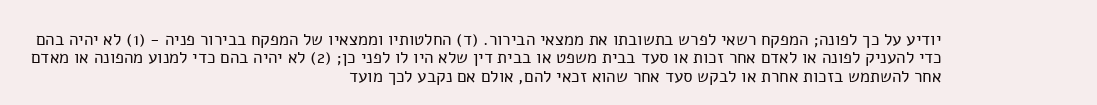יודיע על כך לפונה; המפקח רשאי לפרש בתשובתו את ממצאי הבירור. (ד) החלטותיו וממצאיו של המפקח בבירור פניה - (1) לא יהיה בהם כדי להעניק לפונה או לאדם אחר זכות או סעד בבית משפט או בבית דין שלא היו לו לפני כן; (2) לא יהיה בהם כדי למנוע מהפונה או מאדם אחר להשתמש בזכות אחרת או לבקש סעד אחר שהוא זכאי להם, אולם אם נקבע לכך מועד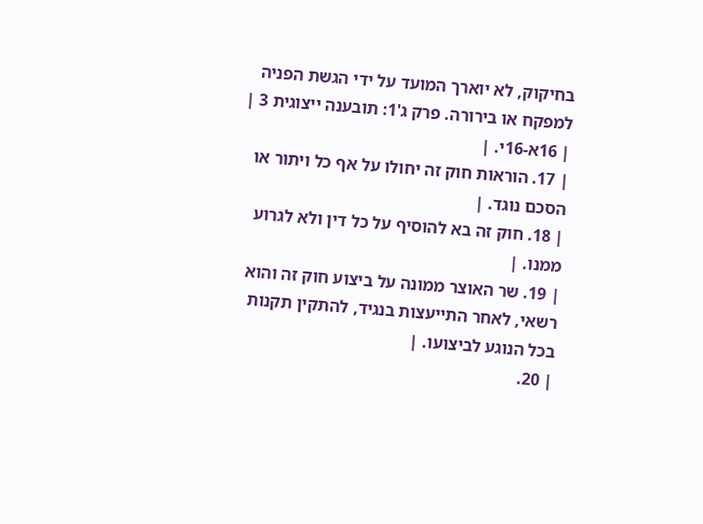בחיקוק, לא יוארך המועד על ידי הגשת הפניה למפקח או בירורה. פרק ג'1: תובענה ייצוגית 3 |
| 16א-16י. |
| 17. הוראות חוק זה יחולו על אף כל ויתור או הסכם נוגד. |
| 18. חוק זה בא להוסיף על כל דין ולא לגרוע ממנו. |
| 19. שר האוצר ממונה על ביצוע חוק זה והוא רשאי, לאחר התייעצות בנגיד, להתקין תקנות בכל הנוגע לביצועו. |
| 20.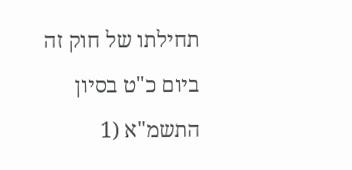תחילתו של חוק זה ביום כ"ט בסיון התשמ"א (1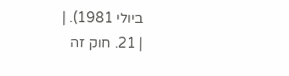ביולי 1981). |
| 21. חוק זה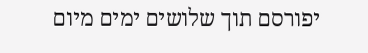יפורסם תוך שלושים ימים מיום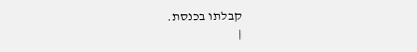קבלתו בכנסת.
|